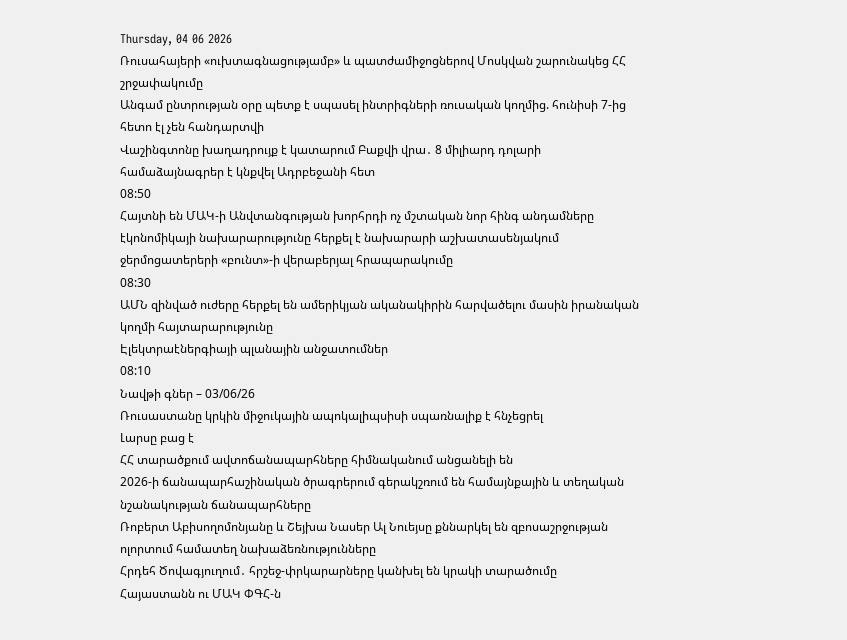Thursday, 04 06 2026
Ռուսահայերի «ուխտագնացությամբ» և պատժամիջոցներով Մոսկվան շարունակեց ՀՀ շրջափակումը
Անգամ ընտրության օրը պետք է սպասել ինտրիգների ռուսական կողմից. հունիսի 7-ից հետո էլ չեն հանդարտվի
Վաշինգտոնը խաղադրույք է կատարում Բաքվի վրա․ 8 միլիարդ դոլարի համաձայնագրեր է կնքվել Ադրբեջանի հետ
08:50
Հայտնի են ՄԱԿ-ի Անվտանգության խորհրդի ոչ մշտական նոր հինգ անդամները
էկոնոմիկայի նախարարությունը հերքել է նախարարի աշխատասենյակում ջերմոցատերերի «բունտ»-ի վերաբերյալ հրապարակումը
08:30
ԱՄՆ զինված ուժերը հերքել են ամերիկյան ականակիրին հարվածելու մասին իրանական կողմի հայտարարությունը
Էլեկտրաէներգիայի պլանային անջատումներ
08:10
Նավթի գներ – 03/06/26
Ռուսաստանը կրկին միջուկային ապոկալիպսիսի սպառնալիք է հնչեցրել
Լարսը բաց է
ՀՀ տարածքում ավտոճանապարհները հիմնականում անցանելի են
2026-ի ճանապարհաշինական ծրագրերում գերակշռում են համայնքային և տեղական նշանակության ճանապարհները
Ռոբերտ Աբիսողոմոնյանը և Շեյխա Նասեր Ալ Նուեյսը քննարկել են զբոսաշրջության ոլորտում համատեղ նախաձեռնությունները
Հրդեհ Ծովագյուղում․ հրշեջ-փրկարարները կանխել են կրակի տարածումը
Հայաստանն ու ՄԱԿ ՓԳՀ-ն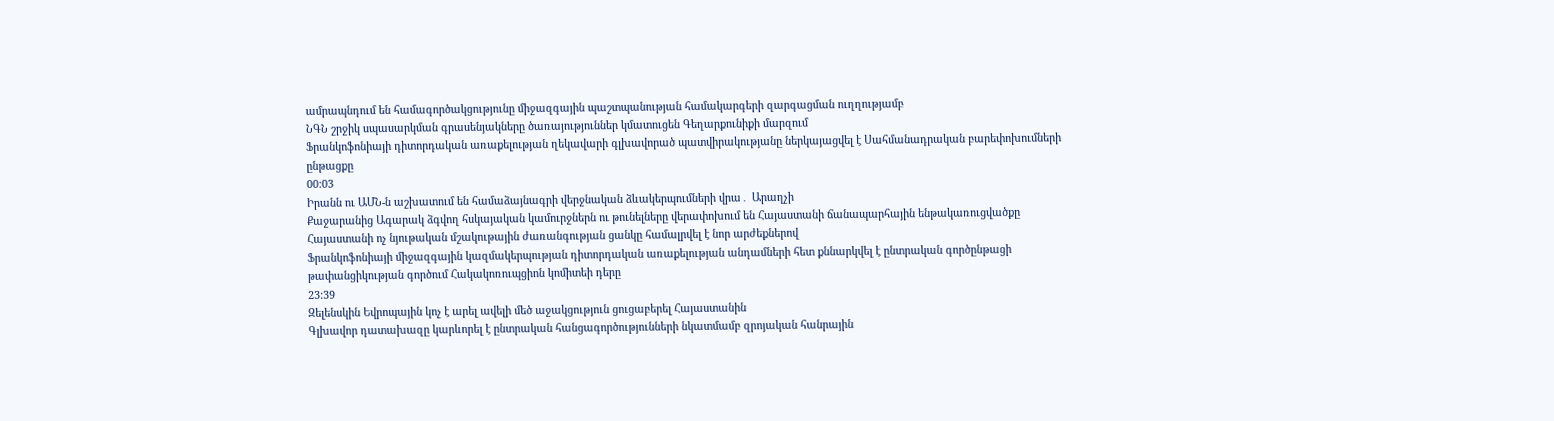ամրապնդում են համագործակցությունը միջազգային պաշտպանության համակարգերի զարգացման ուղղությամբ
ՆԳՆ շրջիկ սպասարկման գրասենյակները ծառայություններ կմատուցեն Գեղարքունիքի մարզում
Ֆրանկոֆոնիայի դիտորդական առաքելության ղեկավարի գլխավորած պատվիրակությանը ներկայացվել է Սահմանադրական բարեփոխումների ընթացքը
00:03
Իրանն ու ԱՄՆ-ն աշխատում են համաձայնագրի վերջնական ձևակերպումների վրա․ Արաղչի
Քաջարանից Ագարակ ձգվող հսկայական կամուրջներն ու թունելները վերափոխում են Հայաստանի ճանապարհային ենթակառուցվածքը
Հայաստանի ոչ նյութական մշակութային ժառանգության ցանկը համալրվել է նոր արժեքներով
Ֆրանկոֆոնիայի միջազգային կազմակերպության դիտորդական առաքելության անդամների հետ քննարկվել է ընտրական գործընթացի թափանցիկության գործում Հակակոռուպցիոն կոմիտեի դերը
23:39
Զելենսկին Եվրոպային կոչ է արել ավելի մեծ աջակցություն ցուցաբերել Հայաստանին
Գլխավոր դատախազը կարևորել է ընտրական հանցագործությունների նկատմամբ զրոյական հանրային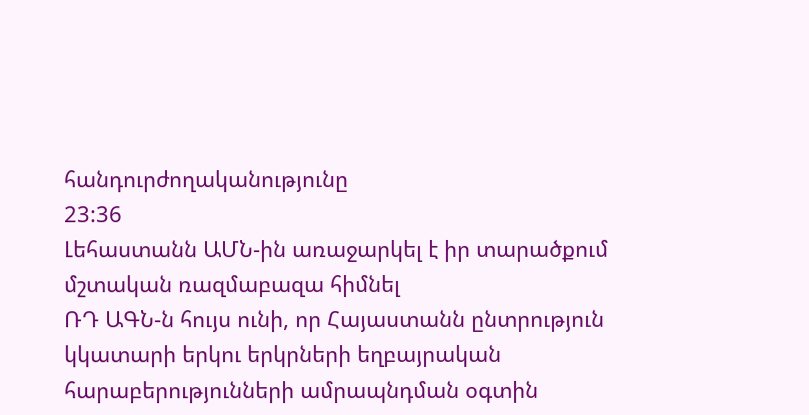հանդուրժողականությունը
23:36
Լեհաստանն ԱՄՆ-ին առաջարկել է իր տարածքում մշտական ռազմաբազա հիմնել
ՌԴ ԱԳՆ-ն հույս ունի, որ Հայաստանն ընտրություն կկատարի երկու երկրների եղբայրական հարաբերությունների ամրապնդման օգտին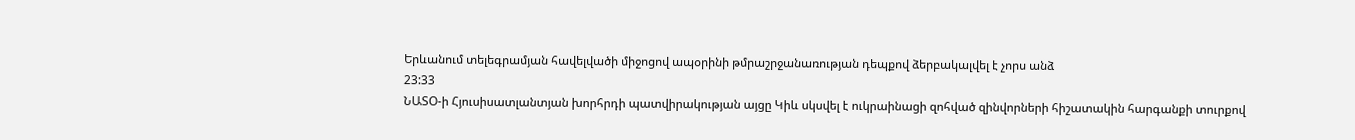Երևանում տելեգրամյան հավելվածի միջոցով ապօրինի թմրաշրջանառության դեպքով ձերբակալվել է չորս անձ
23:33
ՆԱՏՕ-ի Հյուսիսատլանտյան խորհրդի պատվիրակության այցը Կիև սկսվել է ուկրաինացի զոհված զինվորների հիշատակին հարգանքի տուրքով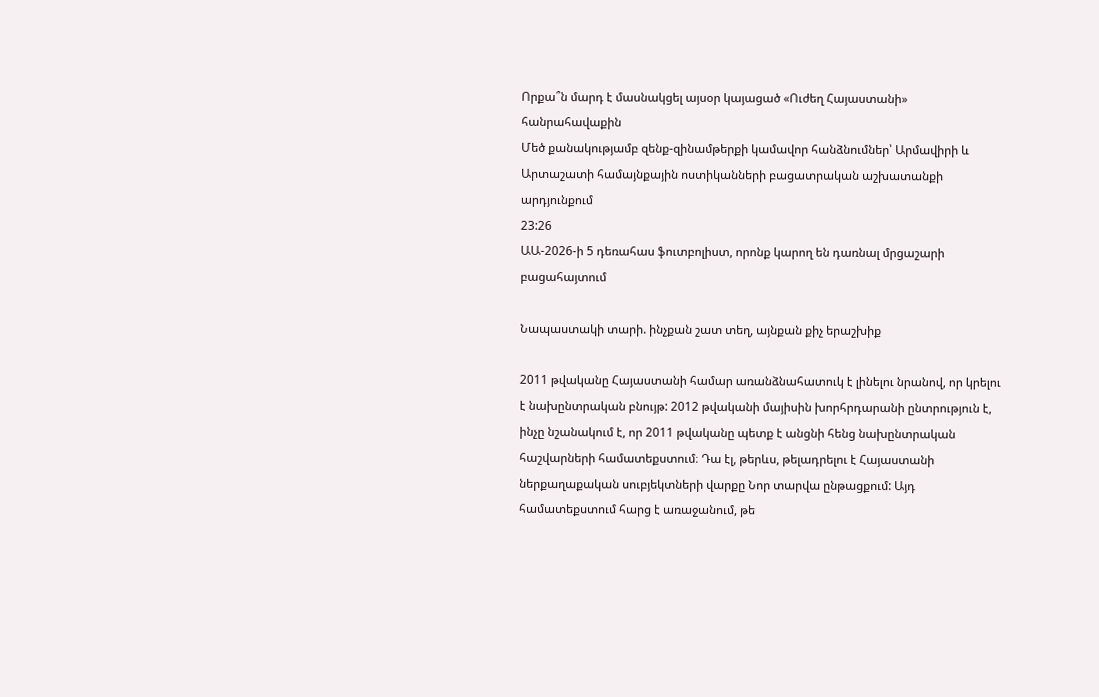Որքա՞ն մարդ է մասնակցել այսօր կայացած «Ուժեղ Հայաստանի» հանրահավաքին
Մեծ քանակությամբ զենք-զինամթերքի կամավոր հանձնումներ՝ Արմավիրի և Արտաշատի համայնքային ոստիկանների բացատրական աշխատանքի արդյունքում
23:26
ԱԱ-2026-ի 5 դեռահաս ֆուտբոլիստ, որոնք կարող են դառնալ մրցաշարի բացահայտում

Նապաստակի տարի. ինչքան շատ տեղ, այնքան քիչ երաշխիք

2011 թվականը Հայաստանի համար առանձնահատուկ է լինելու նրանով, որ կրելու է նախընտրական բնույթ: 2012 թվականի մայիսին խորհրդարանի ընտրություն է, ինչը նշանակում է, որ 2011 թվականը պետք է անցնի հենց նախընտրական հաշվարների համատեքստում։ Դա էլ, թերևս, թելադրելու է Հայաստանի ներքաղաքական սուբյեկտների վարքը Նոր տարվա ընթացքում: Այդ համատեքստում հարց է առաջանում, թե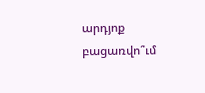արդյոք բացառվո՞ւմ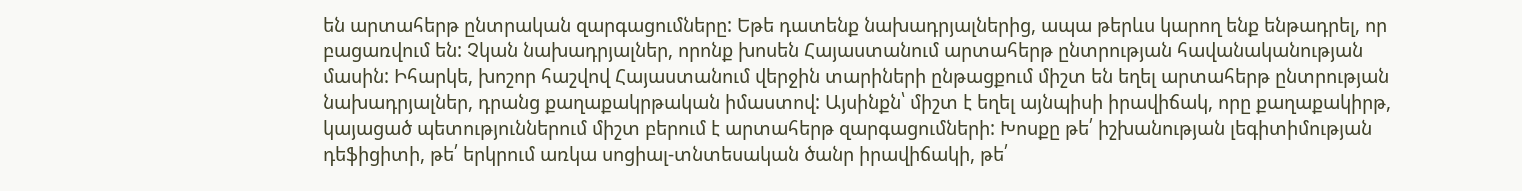են արտահերթ ընտրական զարգացումները: Եթե դատենք նախադրյալներից, ապա թերևս կարող ենք ենթադրել, որ բացառվում են: Չկան նախադրյալներ, որոնք խոսեն Հայաստանում արտահերթ ընտրության հավանականության մասին: Իհարկե, խոշոր հաշվով Հայաստանում վերջին տարիների ընթացքում միշտ են եղել արտահերթ ընտրության նախադրյալներ, դրանց քաղաքակրթական իմաստով: Այսինքն՝ միշտ է եղել այնպիսի իրավիճակ, որը քաղաքակիրթ, կայացած պետություններում միշտ բերում է արտահերթ զարգացումների: Խոսքը թե՛ իշխանության լեգիտիմության դեֆիցիտի, թե՛ երկրում առկա սոցիալ-տնտեսական ծանր իրավիճակի, թե՛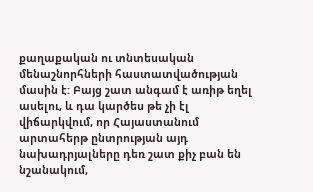քաղաքական ու տնտեսական մենաշնորհների հաստատվածության մասին է: Բայց շատ անգամ է առիթ եղել ասելու, և դա կարծես թե չի էլ վիճարկվում, որ Հայաստանում արտահերթ ընտրության այդ նախադրյալները դեռ շատ քիչ բան են նշանակում,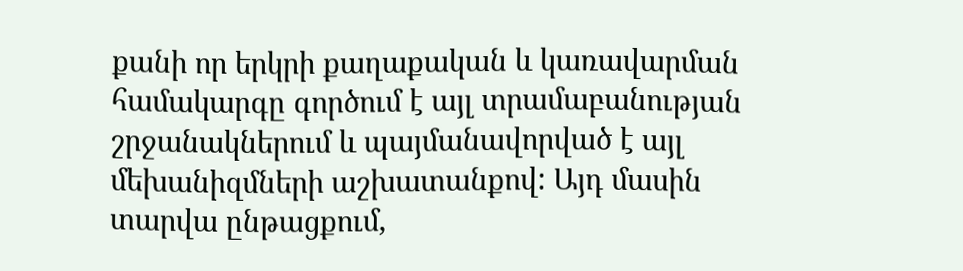քանի որ երկրի քաղաքական և կառավարման համակարգը գործում է այլ տրամաբանության շրջանակներում և պայմանավորված է այլ մեխանիզմների աշխատանքով: Այդ մասին տարվա ընթացքում,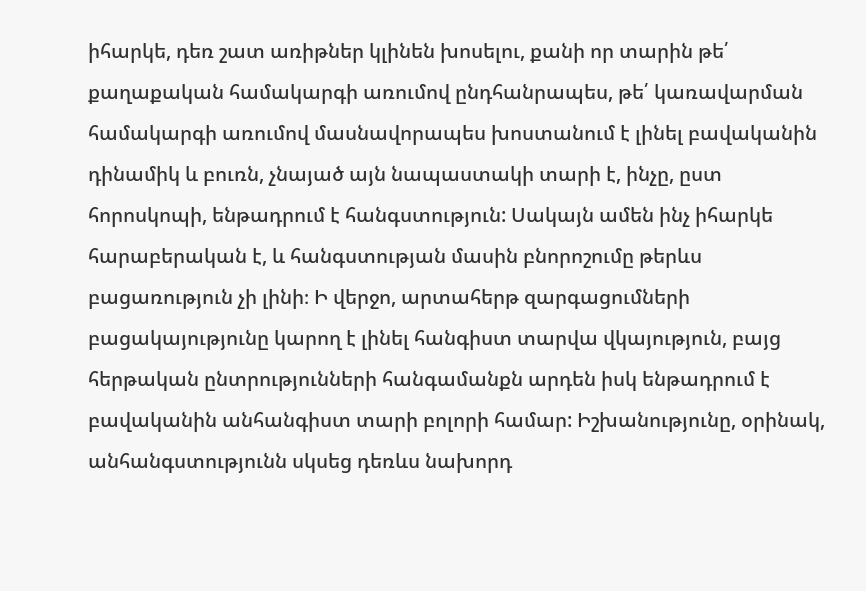իհարկե, դեռ շատ առիթներ կլինեն խոսելու, քանի որ տարին թե՛ քաղաքական համակարգի առումով ընդհանրապես, թե՛ կառավարման համակարգի առումով մասնավորապես խոստանում է լինել բավականին դինամիկ և բուռն, չնայած այն նապաստակի տարի է, ինչը, ըստ հորոսկոպի, ենթադրում է հանգստություն: Սակայն ամեն ինչ իհարկե հարաբերական է, և հանգստության մասին բնորոշումը թերևս բացառություն չի լինի։ Ի վերջո, արտահերթ զարգացումների բացակայությունը կարող է լինել հանգիստ տարվա վկայություն, բայց հերթական ընտրությունների հանգամանքն արդեն իսկ ենթադրում է բավականին անհանգիստ տարի բոլորի համար: Իշխանությունը, օրինակ, անհանգստությունն սկսեց դեռևս նախորդ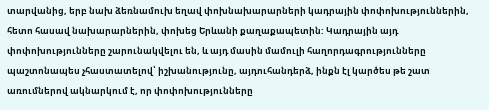տարվանից, երբ նախ ձեռնամուխ եղավ փոխնախարարների կադրային փոփոխություններին, հետո հասավ նախարարներին, փոխեց Երևանի քաղաքապետին: Կադրային այդ փոփոխությունները շարունակվելու են, և այդ մասին մամուլի հաղորդագրությունները պաշտոնապես չհաստատելով՝ իշխանությունը, այդուհանդերձ, ինքն էլ կարծես թե շատ առումներով ակնարկում է, որ փոփոխությունները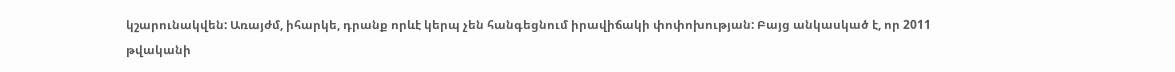կշարունակվեն: Առայժմ, իհարկե, դրանք որևէ կերպ չեն հանգեցնում իրավիճակի փոփոխության: Բայց անկասկած է, որ 2011 թվականի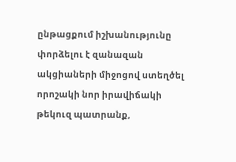ընթացքում իշխանությունը փորձելու է զանազան ակցիաների միջոցով ստեղծել որոշակի նոր իրավիճակի թեկուզ պատրանք,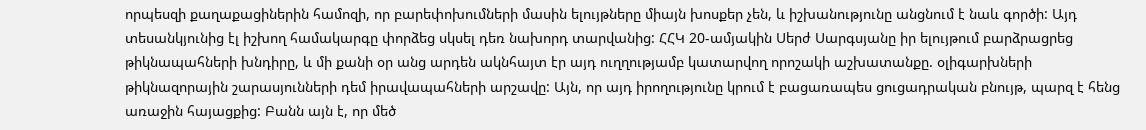որպեսզի քաղաքացիներին համոզի, որ բարեփոխումների մասին ելույթները միայն խոսքեր չեն, և իշխանությունը անցնում է նաև գործի: Այդ տեսանկյունից էլ իշխող համակարգը փորձեց սկսել դեռ նախորդ տարվանից: ՀՀԿ 20-ամյակին Սերժ Սարգսյանը իր ելույթում բարձրացրեց թիկնապահների խնդիրը, և մի քանի օր անց արդեն ակնհայտ էր այդ ուղղությամբ կատարվող որոշակի աշխատանքը. օլիգարխների թիկնազորային շարասյունների դեմ իրավապահների արշավը: Այն, որ այդ իրողությունը կրում է բացառապես ցուցադրական բնույթ, պարզ է հենց առաջին հայացքից: Բանն այն է, որ մեծ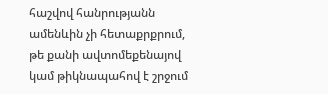հաշվով հանրությանն ամենևին չի հետաքրքրում, թե քանի ավտոմեքենայով կամ թիկնապահով է շրջում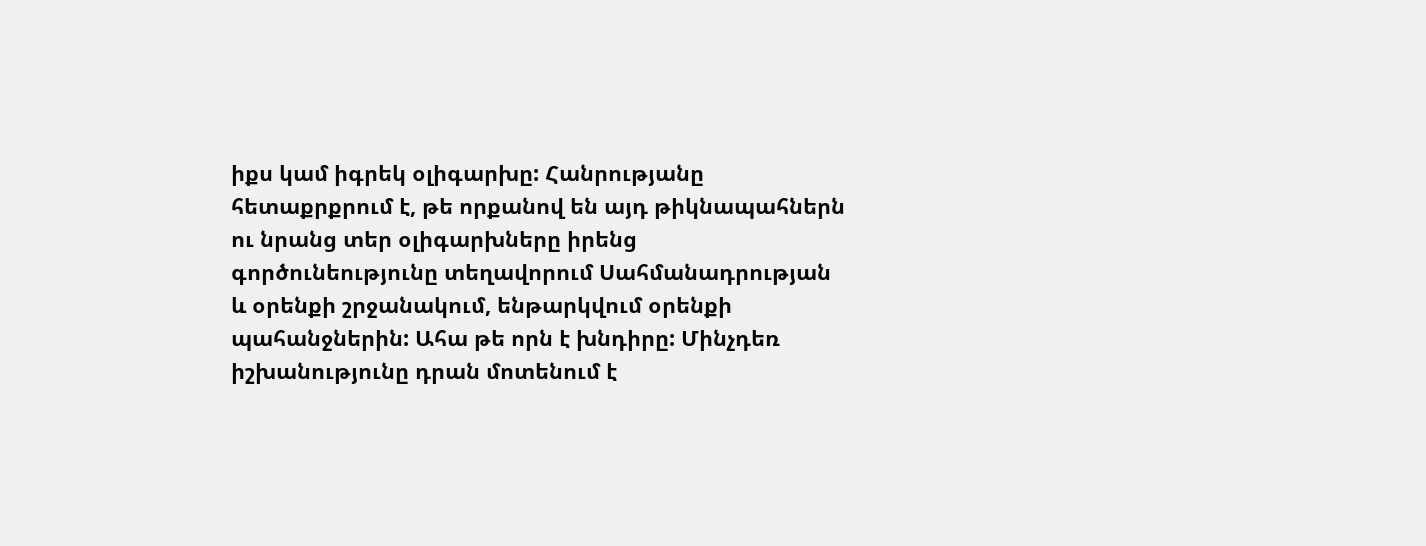իքս կամ իգրեկ օլիգարխը: Հանրությանը հետաքրքրում է, թե որքանով են այդ թիկնապահներն ու նրանց տեր օլիգարխները իրենց գործունեությունը տեղավորում Սահմանադրության և օրենքի շրջանակում, ենթարկվում օրենքի պահանջներին: Ահա թե որն է խնդիրը: Մինչդեռ իշխանությունը դրան մոտենում է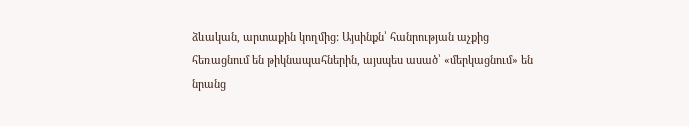ձևական, արտաքին կողմից: Այսինքն՝ հանրության աչքից հեռացնում են թիկնապահներին, այսպես ասած՝ «մերկացնում» են նրանց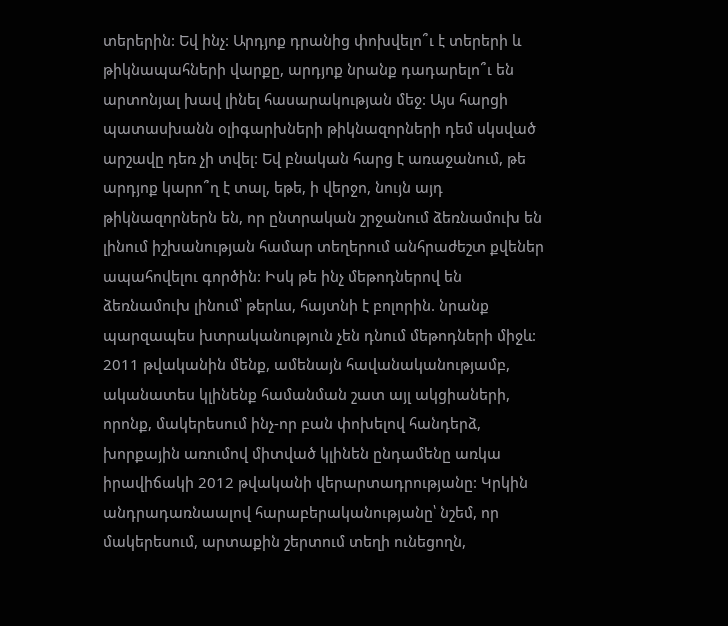տերերին: Եվ ինչ: Արդյոք դրանից փոխվելո՞ւ է տերերի և թիկնապահների վարքը, արդյոք նրանք դադարելո՞ւ են արտոնյալ խավ լինել հասարակության մեջ: Այս հարցի պատասխանն օլիգարխների թիկնազորների դեմ սկսված արշավը դեռ չի տվել: Եվ բնական հարց է առաջանում, թե արդյոք կարո՞ղ է տալ, եթե, ի վերջո, նույն այդ թիկնազորներն են, որ ընտրական շրջանում ձեռնամուխ են լինում իշխանության համար տեղերում անհրաժեշտ քվեներ ապահովելու գործին: Իսկ թե ինչ մեթոդներով են ձեռնամուխ լինում՝ թերևս, հայտնի է բոլորին. նրանք պարզապես խտրականություն չեն դնում մեթոդների միջև: 2011 թվականին մենք, ամենայն հավանականությամբ, ականատես կլինենք համանման շատ այլ ակցիաների, որոնք, մակերեսում ինչ-որ բան փոխելով հանդերձ, խորքային առումով միտված կլինեն ընդամենը առկա իրավիճակի 2012 թվականի վերարտադրությանը: Կրկին անդրադառնաալով հարաբերականությանը՝ նշեմ, որ մակերեսում, արտաքին շերտում տեղի ունեցողն,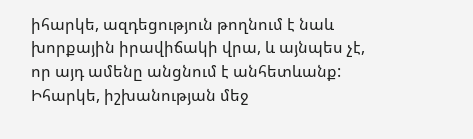իհարկե, ազդեցություն թողնում է նաև խորքային իրավիճակի վրա, և այնպես չէ, որ այդ ամենը անցնում է անհետևանք: Իհարկե, իշխանության մեջ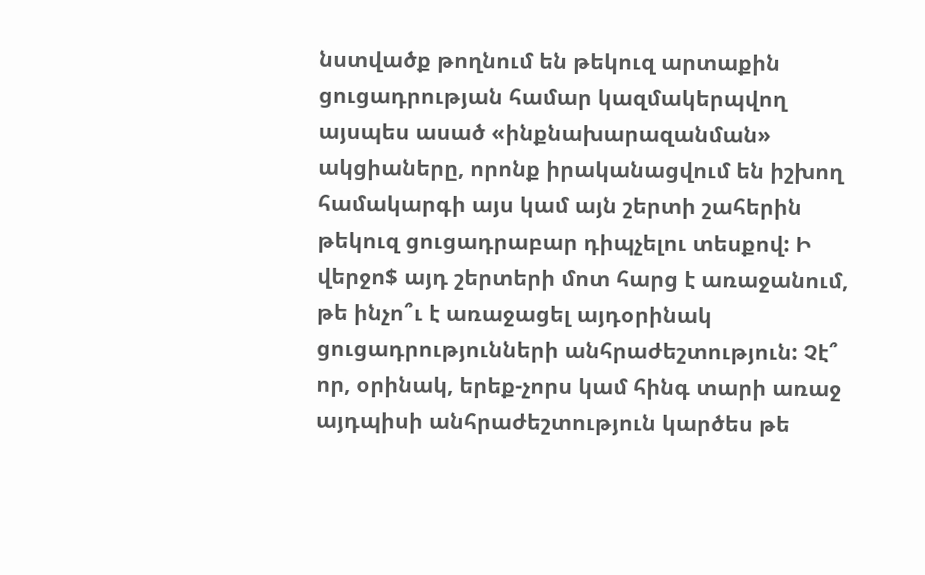նստվածք թողնում են թեկուզ արտաքին ցուցադրության համար կազմակերպվող այսպես ասած «ինքնախարազանման» ակցիաները, որոնք իրականացվում են իշխող համակարգի այս կամ այն շերտի շահերին թեկուզ ցուցադրաբար դիպչելու տեսքով: Ի վերջո$ այդ շերտերի մոտ հարց է առաջանում, թե ինչո՞ւ է առաջացել այդօրինակ ցուցադրությունների անհրաժեշտություն: Չէ՞ որ, օրինակ, երեք-չորս կամ հինգ տարի առաջ այդպիսի անհրաժեշտություն կարծես թե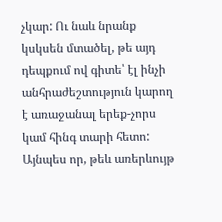չկար: Ու նաև նրանք կսկսեն մտածել, թե այդ դեպքում ով գիտե՝ էլ ինչի անհրաժեշտություն կարող է առաջանալ երեք-չորս կամ հինգ տարի հետո: Այնպես որ, թեև առերևույթ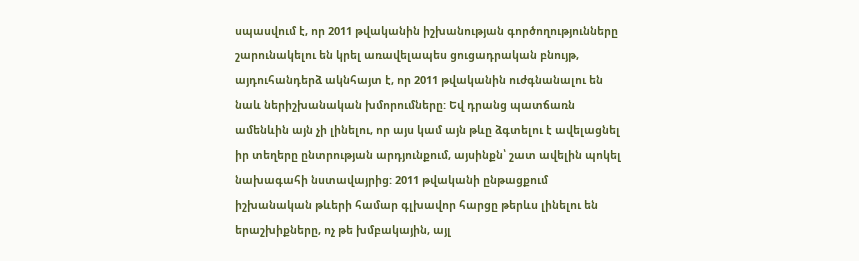սպասվում է, որ 2011 թվականին իշխանության գործողությունները շարունակելու են կրել առավելապես ցուցադրական բնույթ, այդուհանդերձ ակնհայտ է, որ 2011 թվականին ուժգնանալու են նաև ներիշխանական խմորումները: Եվ դրանց պատճառն ամենևին այն չի լինելու, որ այս կամ այն թևը ձգտելու է ավելացնել իր տեղերը ընտրության արդյունքում, այսինքն՝ շատ ավելին պոկել նախագահի նստավայրից: 2011 թվականի ընթացքում իշխանական թևերի համար գլխավոր հարցը թերևս լինելու են երաշխիքները, ոչ թե խմբակային, այլ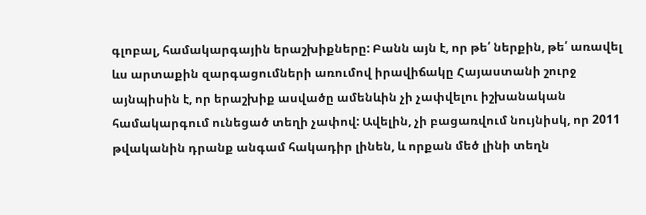գլոբալ, համակարգային երաշխիքները: Բանն այն է, որ թե՛ ներքին, թե՛ առավել ևս արտաքին զարգացումների առումով իրավիճակը Հայաստանի շուրջ այնպիսին է, որ երաշխիք ասվածը ամենևին չի չափվելու իշխանական համակարգում ունեցած տեղի չափով: Ավելին, չի բացառվում նույնիսկ, որ 2011 թվականին դրանք անգամ հակադիր լինեն, և որքան մեծ լինի տեղն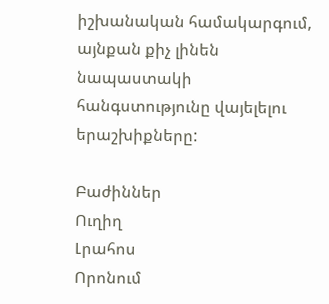իշխանական համակարգում, այնքան քիչ լինեն նապաստակի հանգստությունը վայելելու երաշխիքները:

Բաժիններ
Ուղիղ
Լրահոս
Որոնում